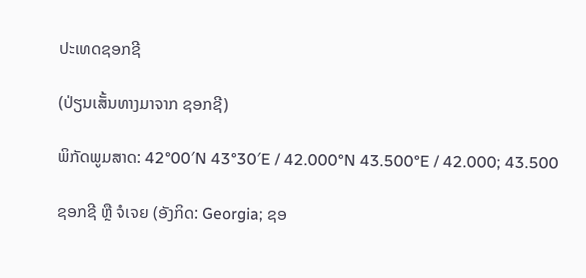ປະເທດຊອກຊີ

(ປ່ຽນເສັ້ນທາງມາຈາກ ຊອກຊີ)

ພິກັດພູມສາດ: 42°00′N 43°30′E / 42.000°N 43.500°E / 42.000; 43.500

ຊອກຊີ ຫຼື ຈໍເຈຍ (ອັງກິດ: Georgia; ຊອ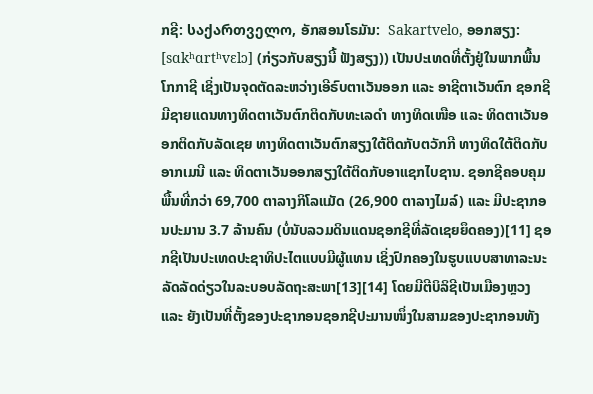ກຊີ: საქართველო, ອັກສອນໂຣມັນ:  Sakartvelo, ອອກສຽງ: [sɑkʰɑrtʰvɛlɔ] (ກ່ຽວກັບສຽງນີ້ ຟັງສຽງ)) ເປັນປະເທດທີ່ຕັ້ງຢູ່ໃນພາກພື້ນໂກກາຊີ ເຊິ່ງເປັນຈຸດຕັດລະຫວ່າງເອີຣົບຕາເວັນອອກ ແລະ ອາຊີຕາເວັນຕົກ ຊອກຊີມີຊາຍແດນທາງທິດຕາເວັນຕົກຕິດກັບທະເລດຳ ທາງທິດເໜືອ ແລະ ທິດຕາເວັນອອກຕິດກັບລັດເຊຍ ທາງທິດຕາເວັນຕົກສຽງໃຕ້ຕິດກັບຕວັກກີ ທາງທິດໃຕ້ຕິດກັບອາກເມນີ ແລະ ທິດຕາເວັນອອກສຽງໃຕ້ຕິດກັບອາແຊກໄບຊານ. ຊອກຊີຄອບຄຸມພື້ນທີ່ກວ່າ 69,700 ຕາລາງກິໂລແມັດ (26,900 ຕາລາງໄມລ໌) ແລະ ມີປະຊາກອນປະມານ 3.7 ລ້ານຄົນ (ບໍ່ນັບລວມດິນແດນຊອກຊີທີ່ລັດເຊຍຍຶດຄອງ)[11] ຊອກຊີເປັນປະເທດປະຊາທິປະໄຕແບບມີຜູ້ແທນ ເຊິ່ງປົກຄອງໃນຮູບແບບສາທາລະນະລັດລັດດ່ຽວໃນລະບອບລັດຖະສະພາ[13][14] ໂດຍມີຕີບິລິຊີເປັນເມືອງຫຼວງ ແລະ ຍັງເປັນທີ່ຕັ້ງຂອງປະຊາກອນຊອກຊີປະມານໜຶ່ງໃນສາມຂອງປະຊາກອນທັງ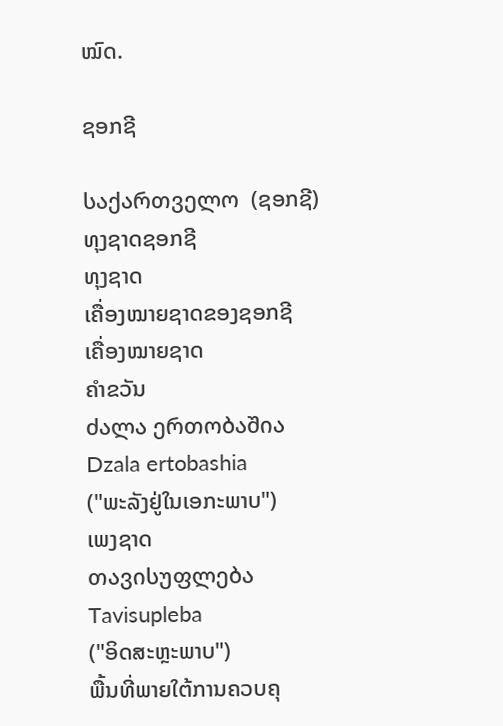ໝົດ.

ຊອກຊີ

საქართველო  (ຊອກຊີ)
ທຸງຊາດຊອກຊີ
ທຸງຊາດ
ເຄື່ອງໝາຍຊາດຂອງຊອກຊີ
ເຄື່ອງໝາຍຊາດ
ຄຳຂວັນ
ძალა ერთობაშია
Dzala ertobashia
("ພະລັງຢູ່ໃນເອກະພາບ")
ເພງຊາດ
თავისუფლება
Tavisupleba
("ອິດສະຫຼະພາບ")
ພື້ນທີ່ພາຍໃຕ້ການຄວບຄຸ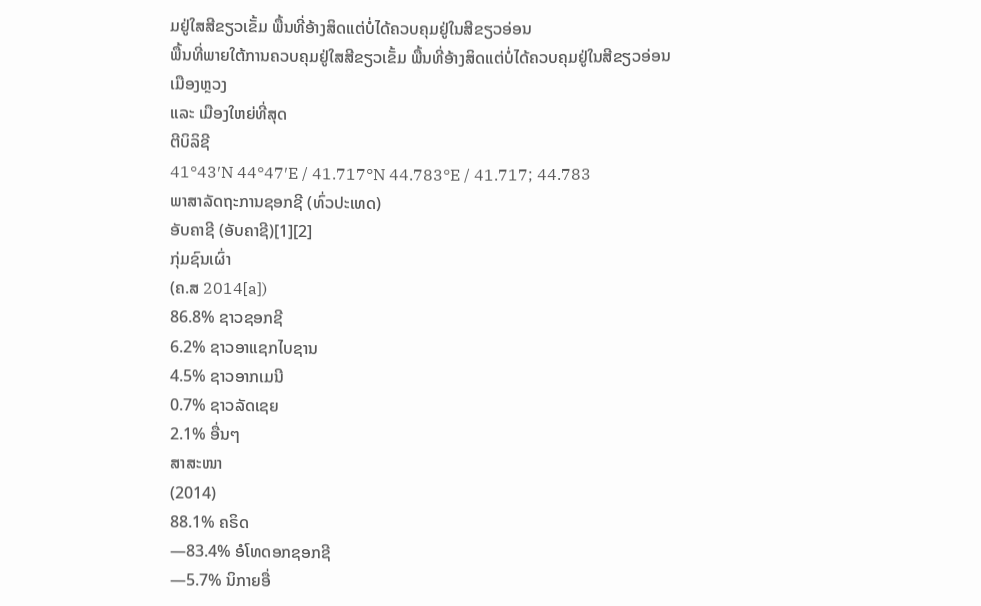ມຢູ່ໃສສີຂຽວເຂັ້ມ ພື້ນທີ່ອ້າງສິດແຕ່ບໍ່ໄດ້ຄວບຄຸມຢູ່ໃນສີຂຽວອ່ອນ
ພື້ນທີ່ພາຍໃຕ້ການຄວບຄຸມຢູ່ໃສສີຂຽວເຂັ້ມ ພື້ນທີ່ອ້າງສິດແຕ່ບໍ່ໄດ້ຄວບຄຸມຢູ່ໃນສີຂຽວອ່ອນ
ເມືອງຫຼວງ
ແລະ ເມືອງໃຫຍ່ທີ່ສຸດ
ຕີບິລິຊີ
41°43′N 44°47′E / 41.717°N 44.783°E / 41.717; 44.783
ພາສາລັດຖະການຊອກຊີ (ທົ່ວປະເທດ)
ອັບຄາຊີ (ອັບຄາຊີ)[1][2]
ກຸ່ມຊົນເຜົ່າ
(ຄ.ສ 2014[a])
86.8% ຊາວຊອກຊີ
6.2% ຊາວອາແຊກໄບຊານ
4.5% ຊາວອາກເມນີ
0.7% ຊາວລັດເຊຍ
2.1% ອື່ນໆ
ສາສະໜາ
(2014)
88.1% ຄຣິດ
—83.4% ອໍໂທດອກຊອກຊີ
—5.7% ນິກາຍອື່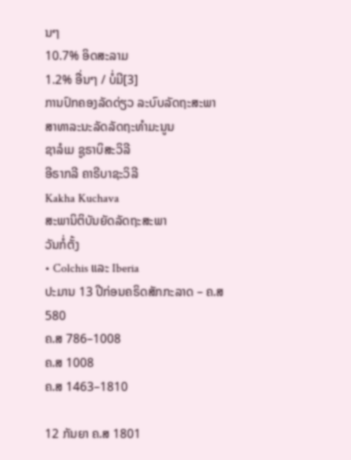ນໆ
10.7% ອິດສະລາມ
1.2% ອື່ນໆ / ບໍ່ມີ[3]
ການປົກຄອງລັດດ່ຽວ ລະບົບລັດຖະສະພາ ສາທາລະນະລັດລັດຖະທຳມະນູນ
ຊາລໍເມ ຊູຣາບິສະວິລີ
ອີຣາກລີ ຄາຣີບາຊະວິລີ
Kakha Kuchava
ສະພານິຕິບັນຍັດລັດຖະສະພາ
ວັນກໍ່ຕັ້ງ
• Colchis ແລະ Iberia
ປະມານ 13 ປີກ່ອນຄຣິດສັກກະລາດ – ຄ.ສ 580
ຄ.ສ 786–1008
ຄ.ສ 1008
ຄ.ສ 1463–1810

12 ກັນຍາ ຄ.ສ 1801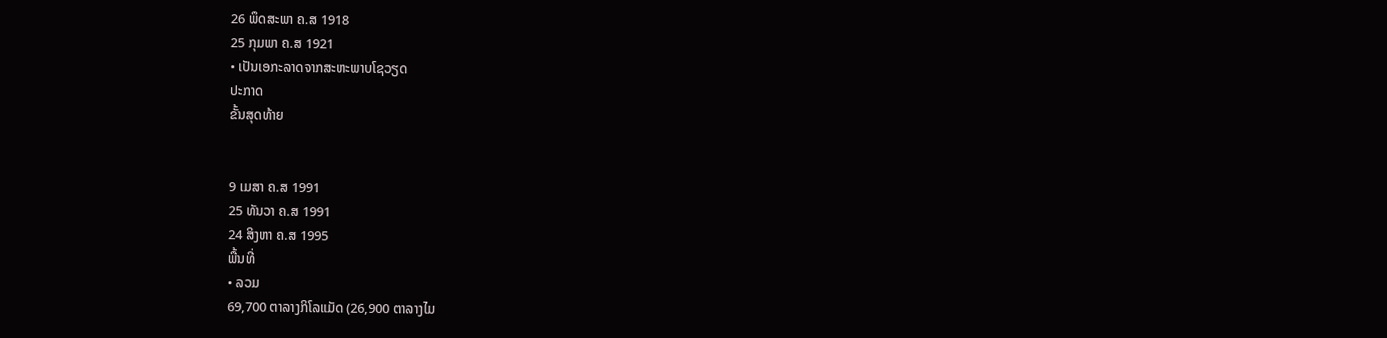26 ພຶດສະພາ ຄ.ສ 1918
25 ກຸມພາ ຄ.ສ 1921
• ເປັນເອກະລາດຈາກສະຫະພາບໂຊວຽດ
ປະກາດ
ຂັ້ນສຸດທ້າຍ


9 ເມສາ ຄ.ສ 1991
25 ທັນວາ ຄ.ສ 1991
24 ສິງຫາ ຄ.ສ 1995
ພື້ນທີ່
• ລວມ
69,700 ຕາລາງກິໂລແມັດ (26,900 ຕາລາງໄມ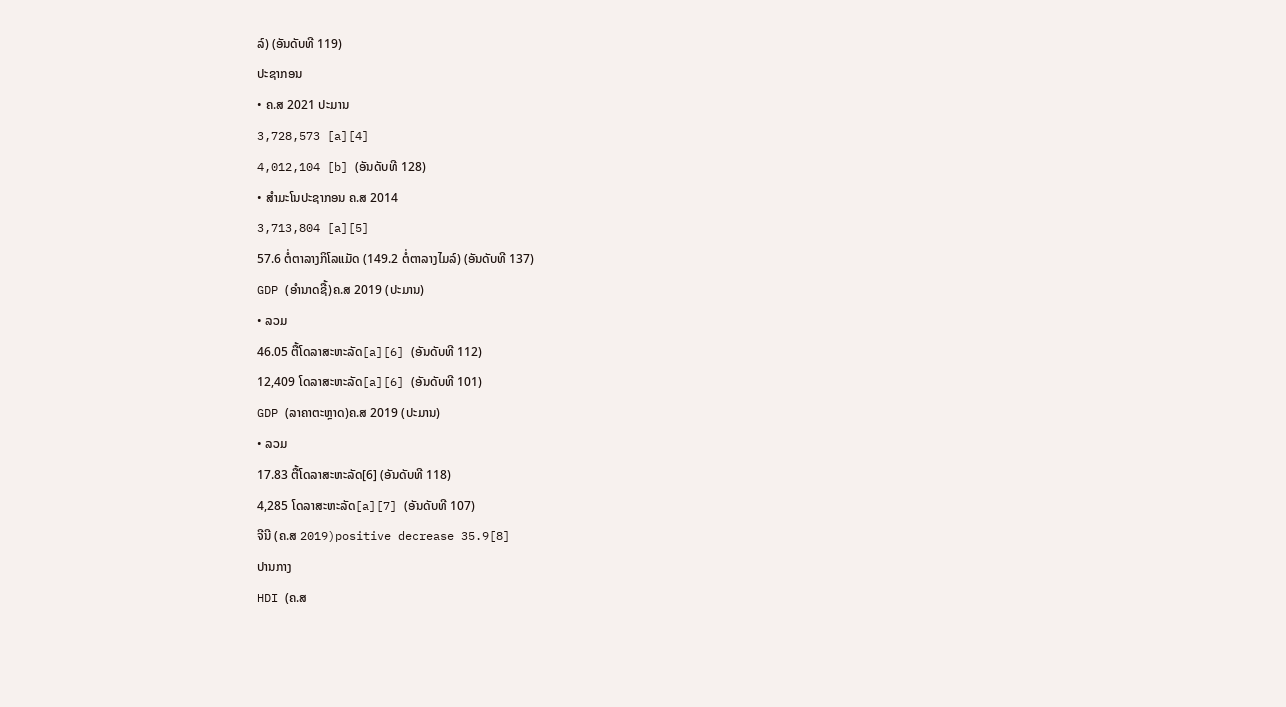ລ໌) (ອັນດັບທີ 119)
ປະຊາກອນ
• ຄ.ສ 2021 ປະມານ
3,728,573 [a][4]
4,012,104 [b] (ອັນດັບທີ 128)
• ສຳມະໂນປະຊາກອນ ຄ.ສ 2014
3,713,804 [a][5]
57.6 ຕໍ່ຕາລາງກິໂລແມັດ (149.2 ຕໍ່ຕາລາງໄມລ໌) (ອັນດັບທີ 137)
GDP (ອຳນາດຊື້)ຄ.ສ 2019 (ປະມານ)
• ລວມ
46.05 ຕື້ໂດລາສະຫະລັດ[a][6] (ອັນດັບທີ 112)
12,409 ໂດລາສະຫະລັດ[a][6] (ອັນດັບທີ 101)
GDP (ລາຄາຕະຫຼາດ)ຄ.ສ 2019 (ປະມານ)
• ລວມ
17.83 ຕື້ໂດລາສະຫະລັດ[6] (ອັນດັບທີ 118)
4,285 ໂດລາສະຫະລັດ[a][7] (ອັນດັບທີ 107)
ຈີນີ (ຄ.ສ 2019)positive decrease 35.9[8]
ປານກາງ
HDI (ຄ.ສ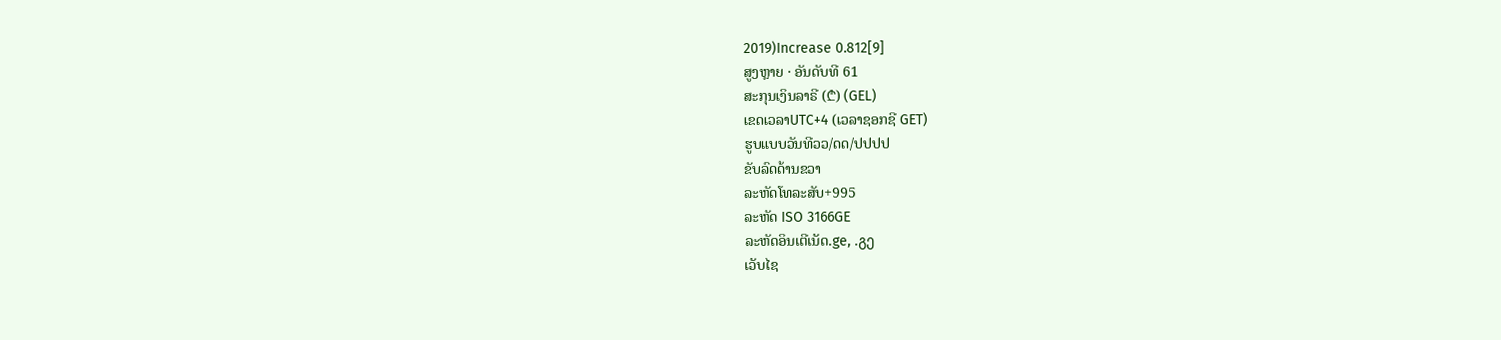2019)Increase 0.812[9]
ສູງຫຼາຍ · ອັນດັບທີ 61
ສະກຸນເງິນລາຣີ (₾) (GEL)
ເຂດເວລາUTC+4 (ເວລາຊອກຊີ GET)
ຮູບແບບວັນທີວວ/ດດ/ປປປປ
ຂັບລົດດ້ານຂວາ
ລະຫັດໂທລະສັບ+995
ລະຫັດ ISO 3166GE
ລະຫັດອິນເຕີເນັດ.ge, .გე
ເວັບໄຊ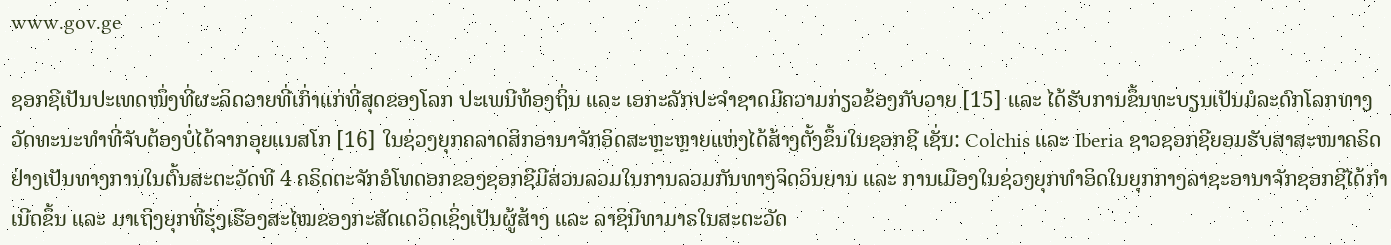www.gov.ge

ຊອກຊີເປັນປະເທດໜຶ່ງທີ່ຜະລິດວາຍທີ່ເກົ່າແກ່ທີ່ສຸດຂອງໂລກ ປະເພນີທ້ອງຖິ່ນ ແລະ ເອກະລັກປະຈຳຊາດມີຄວາມກ່ຽວຂ້ອງກັບວາຍ [15] ແລະ ໄດ້ຮັບການຂຶ້ນທະບຽນເປັນມໍລະດົກໂລກທາງວັດທະນະທຳທີ່ຈັບຕ້ອງບໍ່ໄດ້ຈາກອຸຍແນສໂກ [16] ໃນຊ່ວງຍຸກຄລາດສິກອານາຈັກອິດສະຫຼະຫຼາຍແຫ່ງໄດ້ສ້າງຕັ້ງຂຶ້ນໃນຊອກຊີ ເຊັ່ນ: Colchis ແລະ Iberia ຊາວຊອກຊີຍອມຮັບສາສະໜາຄຣິດຢ່າງເປັນທາງການໃນຕົ້ນສະຕະວັດທີ 4 ຄຣິດຕະຈັກອໍໂທດອກຂອງຊອກຊີມີສ່ວນລວມໃນການລວມກັນທາງຈິດວິນຍານ ແລະ ການເມືອງໃນຊ່ວງຍຸກທຳອິດໃນຍຸກກາງລາຊະອານາຈັກຊອກຊີໄດ້ກຳເນີດຂຶ້ນ ແລະ ມາເຖິງຍຸກທີ່ຮຸ່ງເຮືອງສະໄໝຂອງກະສັດເດວິດເຊິ່ງເປັນຜູ້ສ້າງ ແລະ ລາຊິນີທາມາຣໃນສະຕະວັດ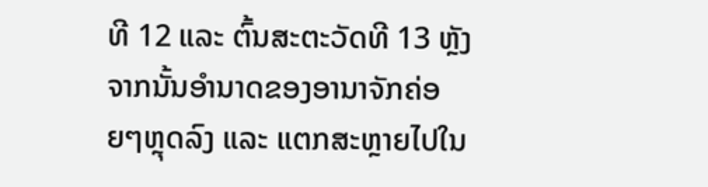ທີ 12 ແລະ ຕົ້ນສະຕະວັດທີ 13 ຫຼັງຈາກນັ້ນອຳນາດຂອງອານາຈັກຄ່ອຍໆຫຼຸດລົງ ແລະ ແຕກສະຫຼາຍໄປໃນ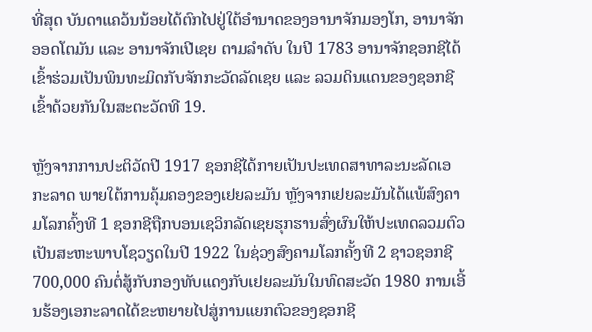ທີ່ສຸດ ບັນດາແຄວ້ນນ້ອຍໄດ້ຕົກໄປຢູ່ໃຕ້ອຳນາດຂອງອານາຈັກມອງໂກ, ອານາຈັກອອດໂຕມັນ ແລະ ອານາຈັກເປີເຊຍ ຕາມລຳດັບ ໃນປີ 1783 ອານາຈັກຊອກຊີໄດ້ເຂົ້າຮ່ວມເປັນພິນທະມິດກັບຈັກກະວັດລັດເຊຍ ແລະ ລວມດິນແດນຂອງຊອກຊີເຂົ້າດ້ວຍກັນໃນສະຕະວັດທີ 19.

ຫຼັງຈາກການປະຕິວັດປີ 1917 ຊອກຊີໄດ້ກາຍເປັນປະເທດສາທາລະນະລັດເອກະລາດ ພາຍໃຕ້ການຄຸ້ມຄອງຂອງເຢຍລະມັນ ຫຼັງຈາກເຢຍລະມັນໄດ້ແພ້ສົງຄາມໂລກຄົ້ງທີ 1 ຊອກຊີຖືກບອນເຊວິກລັດເຊຍຮຸກຮານສົ່ງຜົນໃຫ້ປະເທດລວມຕົວເປັນສະຫະພາບໂຊວຽດໃນປີ 1922 ໃນຊ່ວງສົງຄາມໂລກຄັ້ງທີ 2 ຊາວຊອກຊີ 700,000 ຄົນຕໍ່ສູ້ກັບກອງທັບແດງກັບເຢຍລະມັນໃນທົດສະວັດ 1980 ການເອີ້ນຮ້ອງເອກະລາດໄດ້ຂະຫຍາຍໄປສູ່ການແຍກຕົວຂອງຊອກຊີ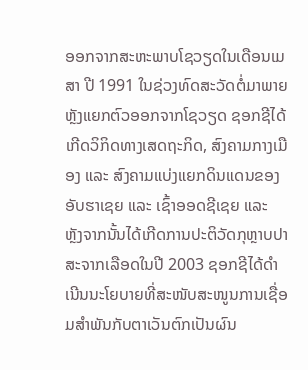ອອກຈາກສະຫະພາບໂຊວຽດໃນເດືອນເມສາ ປີ 1991 ໃນຊ່ວງທົດສະວັດຕໍ່ມາພາຍຫຼັງແຍກຕົວອອກຈາກໂຊວຽດ ຊອກຊີໄດ້ເກີດວິກິດທາງເສດຖະກິດ, ສົງຄາມກາງເມືອງ ແລະ ສົງຄາມແບ່ງແຍກດິນແດນຂອງອັບຮາເຊຍ ແລະ ເຊົ້າອອດຊີເຊຍ ແລະ ຫຼັງຈາກນັ້ນໄດ້ເກີດການປະຕິວັດກຸຫຼາບປາສະຈາກເລືອດໃນປີ 2003 ຊອກຊີໄດ້ດຳເນີນນະໂຍບາຍທີ່ສະໜັບສະໜູນການເຊື່ອມສຳພັນກັບຕາເວັນຕົກເປັນຜົນ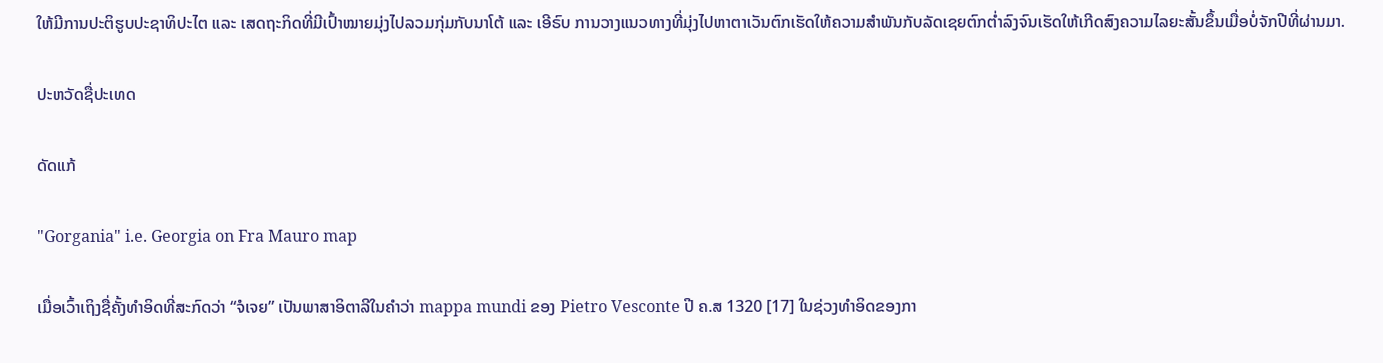ໃຫ້ມີການປະຕິຮູບປະຊາທິປະໄຕ ແລະ ເສດຖະກິດທີ່ມີເປົ້າໝາຍມຸ່ງໄປລວມກຸ່ມກັບນາໂຕ້ ແລະ ເອີຣົບ ການວາງແນວທາງທີ່ມຸ່ງໄປຫາຕາເວັນຕົກເຮັດໃຫ້ຄວາມສຳພັນກັບລັດເຊຍຕົກຕ່ຳລົງຈົນເຮັດໃຫ້ເກີດສົງຄວາມໄລຍະສັ້ນຂຶ້ນເມື່ອບໍ່ຈັກປີທີ່ຜ່ານມາ.

ປະຫວັດຊື່ປະເທດ

ດັດແກ້

"Gorgania" i.e. Georgia on Fra Mauro map

ເມື່ອເວົ້າເຖິງຊື່ຄັ້ງທຳອິດທີ່ສະກົດວ່າ “ຈໍເຈຍ” ເປັນພາສາອິຕາລີໃນຄຳວ່າ mappa mundi ຂອງ Pietro Vesconte ປີ ຄ.ສ 1320 [17] ໃນຊ່ວງທຳອິດຂອງກາ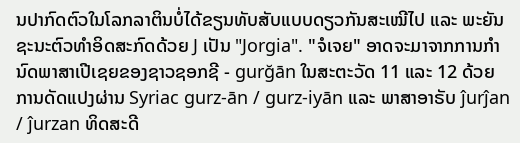ນປາກົດຕົວໃນໂລກລາຕິນບໍ່ໄດ້ຂຽນທັບສັບແບບດຽວກັນສະເໝີໄປ ແລະ ພະຍັນຊະນະຕົວທຳອິດສະກົດດ້ວຍ J ເປັນ "Jorgia". "ຈໍເຈຍ" ອາດຈະມາຈາກການກຳນົດພາສາເປີເຊຍຂອງຊາວຊອກຊີ - gurğān ໃນສະຕະວັດ 11 ແລະ 12 ດ້ວຍການດັດແປງຜ່ານ Syriac gurz-ān / gurz-iyān ແລະ ພາສາອາຣັບ ĵurĵan / ĵurzan ທິດສະດີ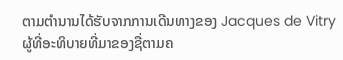ຕາມຕຳນານໄດ້ຮັບຈາກການເດີນທາງຂອງ Jacques de Vitry ຜູ້ທີ່ອະທິບາຍທີ່ມາຂອງຊື່ຕາມຄ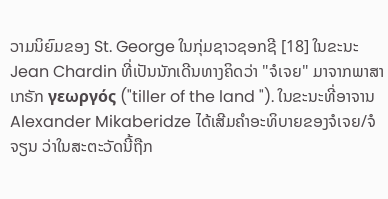ວາມນິຍົມຂອງ St. George ໃນກຸ່ມຊາວຊອກຊີ [18] ໃນຂະນະ Jean Chardin ທີ່ເປັນນັກເດີນທາງຄິດວ່າ "ຈໍເຈຍ" ມາຈາກພາສາເກຣັກ γεωργός ("tiller of the land "). ໃນຂະນະທີ່ອາຈານ Alexander Mikaberidze ໄດ້ເສີມຄຳອະທິບາຍຂອງຈໍເຈຍ/ຈໍຈຽນ ວ່າໃນສະຕະວັດນີ້ຖືກ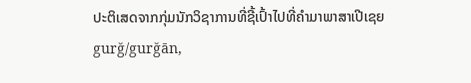ປະຕິເສດຈາກກຸ່ມນັກວິຊາການທີ່ຊີ້ເປົ້າໄປທີ່ຄຳມາພາສາເປີເຊຍ gurğ/gurğān,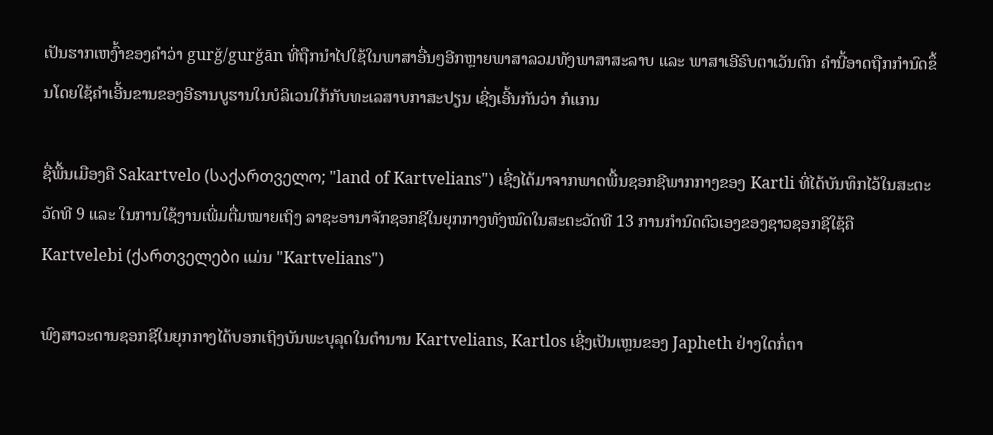ເປັນຮາກເຫງົ້າຂອງຄຳວ່າ gurğ/gurğān ທີ່ຖືກນຳໄປໃຊ້ໃນພາສາອື່ນໆອີກຫຼາຍພາສາລວມທັງພາສາສະລາບ ແລະ ພາສາເອີຣົບຕາເວັນຕົກ ຄຳນີ້ອາດຖືກກຳນົດຂຶ້ນໂດຍໃຊ້ຄຳເອີ້ນຂານຂອງອີຣານບູຮານໃນບໍລິເວນໃກ້ກັບທະເລສາບກາສະປຽນ ເຊີ່ງເອີ້ນກັນວ່າ ກໍແກນ

ຊື່ພື້ນເມືອງຄື Sakartvelo (საქართველო; "land of Kartvelians") ເຊີ່ງໄດ້ມາຈາກພາດພື້ນຊອກຊີພາກກາງຂອງ Kartli ທີ່ໄດ້ບັນທຶກໄວ້ໃນສະຕະວັດທີ 9 ແລະ ໃນການໃຊ້ງານເພີ່ມຕື່ມໝາຍເຖິງ ລາຊະອານາຈັກຊອກຊີໃນຍຸກກາງທັງໝົດໃນສະຕະວັດທີ 13 ການກຳນົດຕົວເອງຂອງຊາວຊອກຊີໃຊ້ຄື Kartvelebi (ქართველები ແມ່ນ "Kartvelians")

ພົງສາວະດານຊອກຊີໃນຍຸກກາງໄດ້ບອກເຖິງບັນພະບຸລຸດໃນຕຳນານ Kartvelians, Kartlos ເຊີ່ງເປັນເຫຼນຂອງ Japheth ຢ່າງໃດກໍ່ຕາ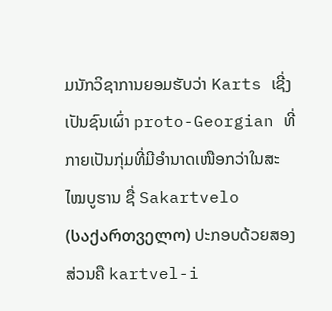ມນັກວິຊາການຍອມຮັບວ່າ Karts ເຊີ່ງເປັນຊົນເຜົ່າ proto-Georgian ທີ່ກາຍເປັນກຸ່ມທີ່ມີອຳນາດເໜືອກວ່າໃນສະໄໝບູຮານ ຊື່ Sakartvelo (საქართველო) ປະກອບດ້ວຍສອງສ່ວນຄື kartvel-i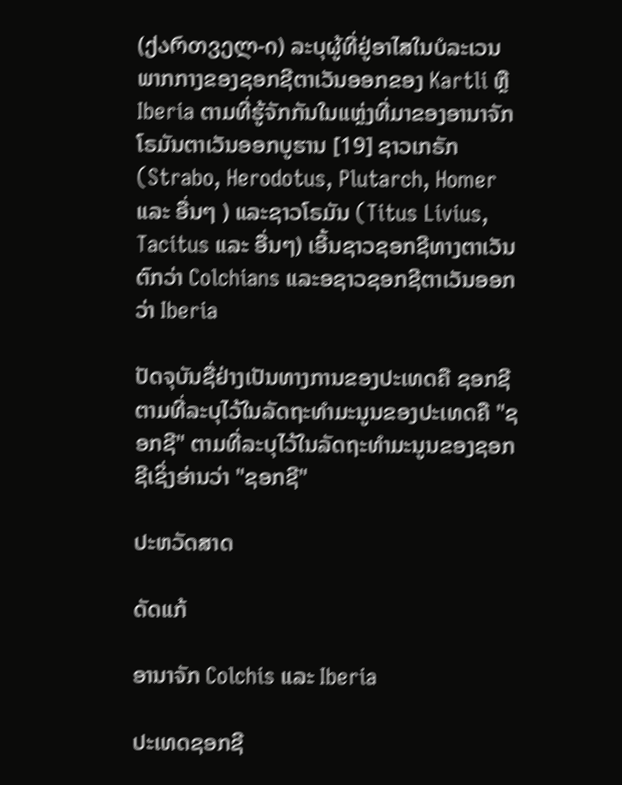(ქართველ-ი) ລະບຸຜູ້ທີ່ຢູ່ອາໄສໃນບໍລະເວນພາກກາງຂອງຊອກຊີຕາເວັນອອກຂອງ Kartli ຫຼື Iberia ຕາມທີ່ຮູ້ຈັກກັນໃນແຫຼ່ງທີ່ມາຂອງອານາຈັກໂຣມັນຕາເວັນອອກບູຮານ [19] ຊາວເກຣັກ (Strabo, Herodotus, Plutarch, Homer ແລະ ອື່ນໆ ) ແລະຊາວໂຣມັນ (Titus Livius, Tacitus ແລະ ອື່ນໆ) ເອີ້ນຊາວຊອກຊີທາງຕາເວັນຕົກວ່າ Colchians ແລະອຊາວຊອກຊີຕາເວັນອອກວ່າ Iberia

ປັດຈຸບັນຊື່ຢ່າງເປັນທາງການຂອງປະເທດຄື ຊອກຊີ ຕາມທີ່ລະບຸໄວ້ໃນລັດຖະທຳມະນູນຂອງປະເທດຄື "ຊອກຊີ" ຕາມທີ່ລະບຸໄວ້ໃນລັດຖະທຳມະນູນຂອງຊອກຊີເຊິ່ງອ່ານວ່າ "ຊອກຊີ"

ປະຫວັດສາດ

ດັດແກ້

ອານາຈັກ Colchis ແລະ Iberia

ປະເທດຊອກຊີ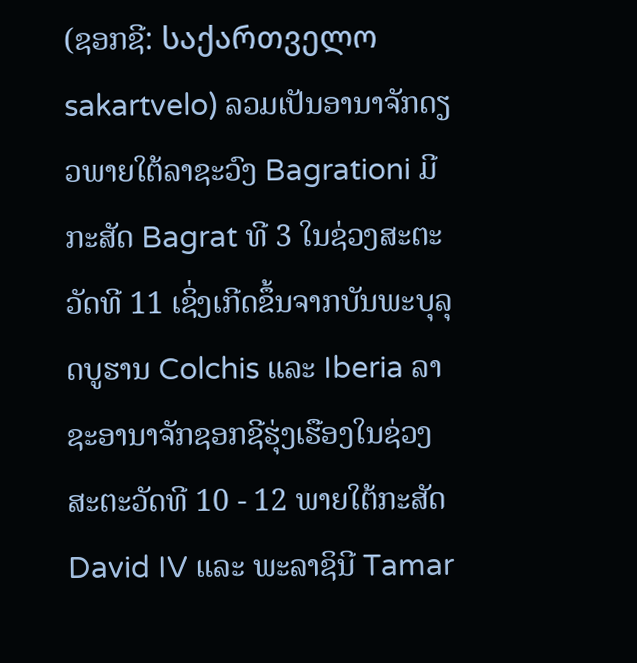(ຊອກຊີ: საქართველო sakartvelo) ລວມເປັນອານາຈັກດຽວພາຍໃຕ້ລາຊະວົງ Bagrationi ມີກະສັດ Bagrat ທີ 3 ໃນຊ່ວງສະຕະວັດທີ 11 ເຊິ່ງເກີດຂຶ້ນຈາກບັນພະບຸລຸດບູຮານ Colchis ແລະ Iberia ລາຊະອານາຈັກຊອກຊີຮຸ່ງເຮືອງໃນຊ່ວງສະຕະວັດທີ 10 - 12 ພາຍໃຕ້ກະສັດ David IV ແລະ ພະລາຊິນີ Tamar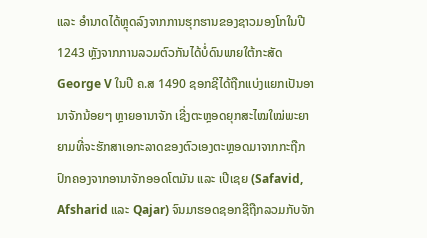ແລະ ອຳນາດໄດ້ຫຼຸດລົງຈາກການຮຸກຮານຂອງຊາວມອງໂກໃນປີ 1243 ຫຼັງຈາກການລວມຕົວກັນໄດ້ບໍ່ດົນພາຍໃຕ້ກະສັດ George V ໃນປີ ຄ.ສ 1490 ຊອກຊີໄດ້ຖືກແບ່ງແຍກເປັນອານາຈັກນ້ອຍໆ ຫຼາຍອານາຈັກ ເຊີ່ງຕະຫຼອດຍຸກສະໄໝໃໝ່ພະຍາຍາມທີ່ຈະຮັກສາເອກະລາດຂອງຕົວເອງຕະຫຼອດມາຈາກກະຖືກປົກຄອງຈາກອານາຈັກອອດໂຕມັນ ແລະ ເປີເຊຍ (Safavid, Afsharid ແລະ Qajar) ຈົນມາຮອດຊອກຊີຖືກລວມກັບຈັກ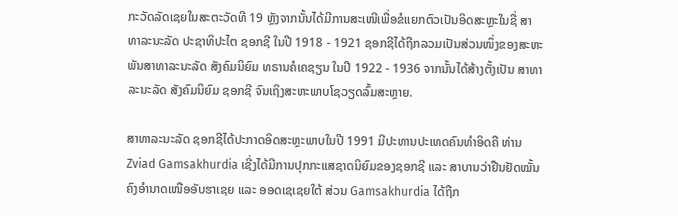ກະວັດລັດເຊຍໃນສະຕະວັດທີ 19 ຫຼັງຈາກນັ້ນໄດ້ມີການສະເໜີເພື່ອຂໍແຍກຕົວເປັນອິດສະຫຼະໃນຊື່ ສາທາລະນະລັດ ປະຊາທິປະໄຕ ຊອກຊີ ໃນປີ 1918 - 1921 ຊອກຊີໄດ້ຖືກລວມເປັນສ່ວນໜຶ່ງຂອງສະຫະພັນສາທາລະນະລັດ ສັງຄົມນິຍົມ ທຣານຄໍເຄຊຽນ ໃນປີ 1922 - 1936 ຈາກນັ້ນໄດ້ສ້າງຕັ້ງເປັນ ສາທາລະນະລັດ ສັງຄົມນິຍົມ ຊອກຊີ ຈົນເຖິງສະຫະພາບໂຊວຽດລົ້ມສະຫຼາຍ.

ສາທາລະນະລັດ ຊອກຊີໄດ້ປະກາດອິດສະຫຼະພາບໃນປີ 1991 ມີປະທານປະເທດຄົນທຳອິດຄື ທ່ານ Zviad Gamsakhurdia ເຊີ່ງໄດ້ມີການປຸກກະແສຊາດນິຍົມຂອງຊອກຊີ ແລະ ສາບານວ່າຢືນຢັດໝັ້ນຄົງອຳນາດເໜືອອັບຮາເຊຍ ແລະ ອອດເຊເຊຍໃຕ້ ສ່ວນ Gamsakhurdia ໄດ້ຖືກ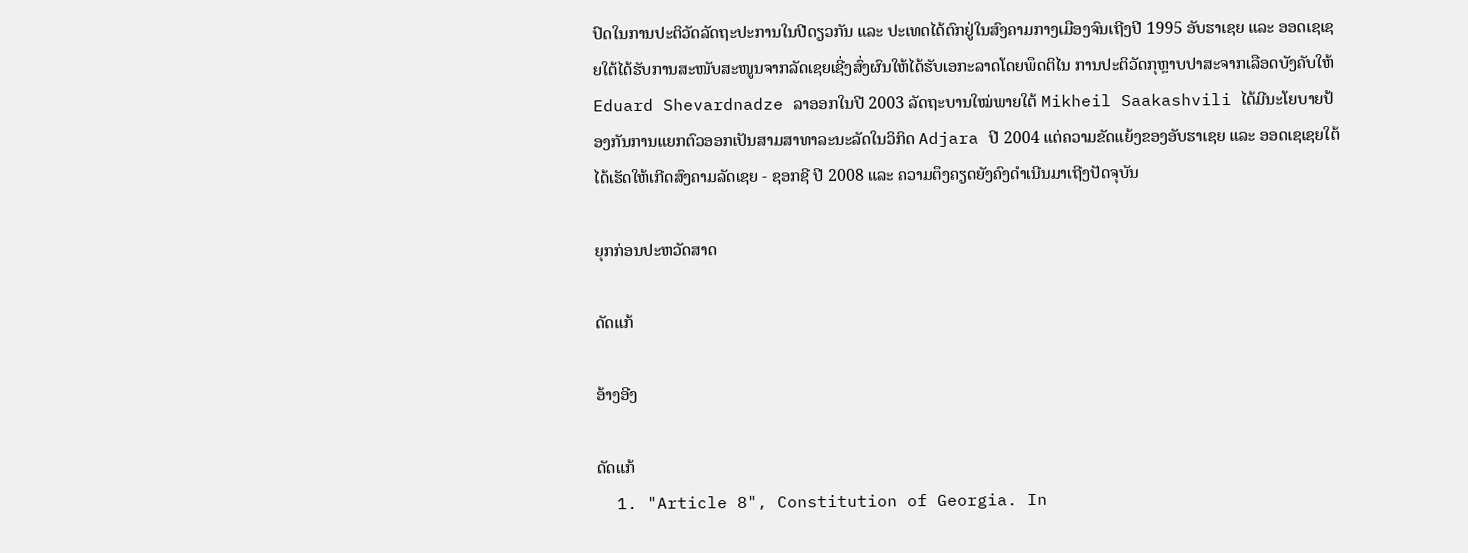ປົດໃນການປະຕິວັດລັດຖະປະການໃນປີດຽວກັນ ແລະ ປະເທດໄດ້ຕົກຢູ່ໃນສົງຄາມກາງເມືອງຈົນເຖີງປີ 1995 ອັບຮາເຊຍ ແລະ ອອດເຊເຊຍໃຕ້ໄດ້ຮັບການສະໜັບສະໜູນຈາກລັດເຊຍເຊີ່ງສົ່ງຜົນໃຫ້ໄດ້ຮັບເອກະລາດໂດຍພຶດຕິໄນ ການປະຕິວັດກຸຫຼາບປາສະຈາກເລືອດບັງຄັບໃຫ້ Eduard Shevardnadze ລາອອກໃນປີ 2003 ລັດຖະບານໃໝ່ພາຍໃຕ້ Mikheil Saakashvili ໄດ້ມີນະໂຍບາຍປ້ອງກັນການແຍກຕົວອອກເປັນສາມສາທາລະນະລັດໃນວິກິດ Adjara ປີ 2004 ແຕ່ຄວາມຂັດແຍ້ງຂອງອັບຮາເຊຍ ແລະ ອອດເຊເຊຍໃຕ້ ໄດ້ເຮັດໃຫ້ເກີດສົງຄາມລັດເຊຍ - ຊອກຊີ ປີ 2008 ແລະ ຄວາມຕຶງຄຽດຍັງຄົງດຳເນີນມາເຖີງປັດຈຸບັນ

ຍຸກກ່ອນປະຫວັດສາດ

ດັດແກ້

ອ້າງອີງ

ດັດແກ້
  1. "Article 8", Constitution of Georgia. In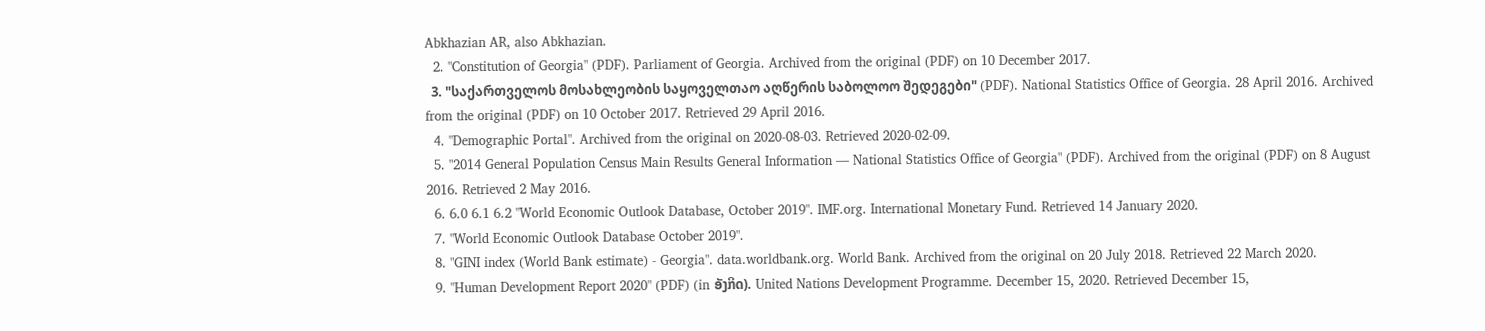Abkhazian AR, also Abkhazian.
  2. "Constitution of Georgia" (PDF). Parliament of Georgia. Archived from the original (PDF) on 10 December 2017.
  3. "საქართველოს მოსახლეობის საყოველთაო აღწერის საბოლოო შედეგები" (PDF). National Statistics Office of Georgia. 28 April 2016. Archived from the original (PDF) on 10 October 2017. Retrieved 29 April 2016.
  4. "Demographic Portal". Archived from the original on 2020-08-03. Retrieved 2020-02-09.
  5. "2014 General Population Census Main Results General Information — National Statistics Office of Georgia" (PDF). Archived from the original (PDF) on 8 August 2016. Retrieved 2 May 2016.
  6. 6.0 6.1 6.2 "World Economic Outlook Database, October 2019". IMF.org. International Monetary Fund. Retrieved 14 January 2020.
  7. "World Economic Outlook Database October 2019".
  8. "GINI index (World Bank estimate) - Georgia". data.worldbank.org. World Bank. Archived from the original on 20 July 2018. Retrieved 22 March 2020.
  9. "Human Development Report 2020" (PDF) (in ອັງກິດ). United Nations Development Programme. December 15, 2020. Retrieved December 15,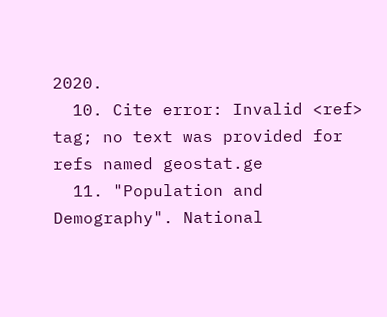2020.
  10. Cite error: Invalid <ref> tag; no text was provided for refs named geostat.ge
  11. "Population and Demography". National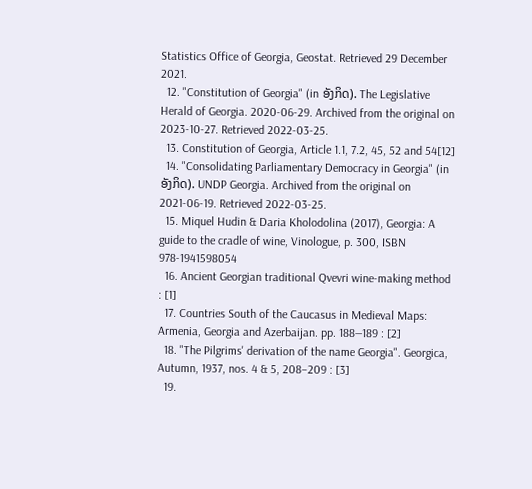Statistics Office of Georgia, Geostat. Retrieved 29 December 2021.
  12. "Constitution of Georgia" (in ອັງກິດ). The Legislative Herald of Georgia. 2020-06-29. Archived from the original on 2023-10-27. Retrieved 2022-03-25.
  13. Constitution of Georgia, Article 1.1, 7.2, 45, 52 and 54[12]
  14. "Consolidating Parliamentary Democracy in Georgia" (in ອັງກິດ). UNDP Georgia. Archived from the original on 2021-06-19. Retrieved 2022-03-25.
  15. Miquel Hudin & Daria Kholodolina (2017), Georgia: A guide to the cradle of wine, Vinologue, p. 300, ISBN 978-1941598054
  16. Ancient Georgian traditional Qvevri wine-making method : [1]
  17. Countries South of the Caucasus in Medieval Maps: Armenia, Georgia and Azerbaijan. pp. 188—189 : [2]
  18. "The Pilgrims' derivation of the name Georgia". Georgica, Autumn, 1937, nos. 4 & 5, 208–209 : [3]
  19.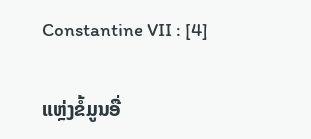Constantine VII : [4]

ແຫຼ່ງຂໍ້ມູນອື່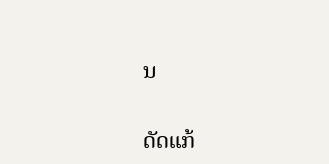ນ

ດັດແກ້